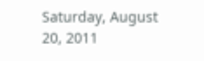Saturday, August 20, 2011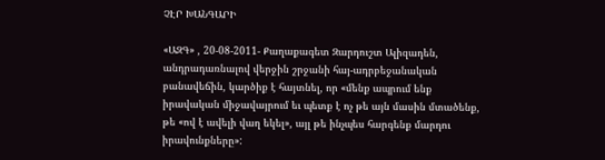ՉԷՐ ԽԱՆԳԱՐԻ

«ԱԶԳ» , 20-08-2011- Քաղաքագետ Զարդուշտ Ալիզադեն, անդրադառնալով վերջին շրջանի հայ-ադրբեջանական բանավեճին, կարծիք է հայտնել, որ «մենք ապրում ենք իրավական միջավայրում եւ պետք է ոչ թե այն մասին մտածենք, թե «ով է ավելի վաղ եկել», այլ թե ինչպես հարգենք մարդու իրավունքները»: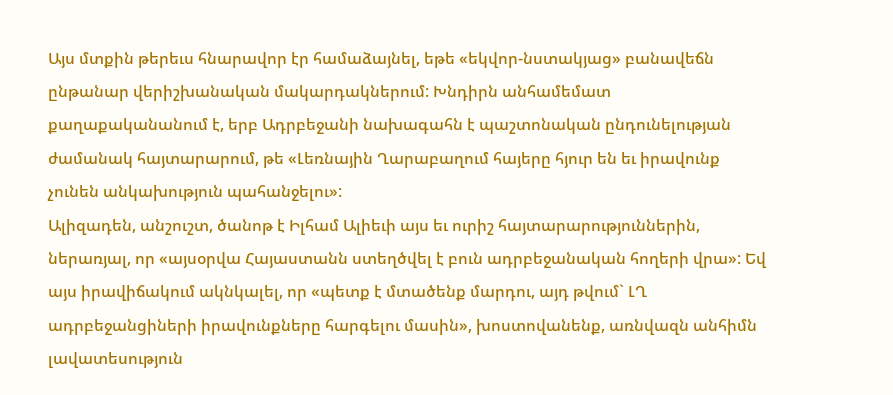Այս մտքին թերեւս հնարավոր էր համաձայնել, եթե «եկվոր-նստակյաց» բանավեճն ընթանար վերիշխանական մակարդակներում: Խնդիրն անհամեմատ քաղաքականանում է, երբ Ադրբեջանի նախագահն է պաշտոնական ընդունելության ժամանակ հայտարարում, թե «Լեռնային Ղարաբաղում հայերը հյուր են եւ իրավունք չունեն անկախություն պահանջելու»:
Ալիզադեն, անշուշտ, ծանոթ է Իլհամ Ալիեւի այս եւ ուրիշ հայտարարություններին, ներառյալ, որ «այսօրվա Հայաստանն ստեղծվել է բուն ադրբեջանական հողերի վրա»: Եվ այս իրավիճակում ակնկալել, որ «պետք է մտածենք մարդու, այդ թվում` ԼՂ ադրբեջանցիների իրավունքները հարգելու մասին», խոստովանենք, առնվազն անհիմն լավատեսություն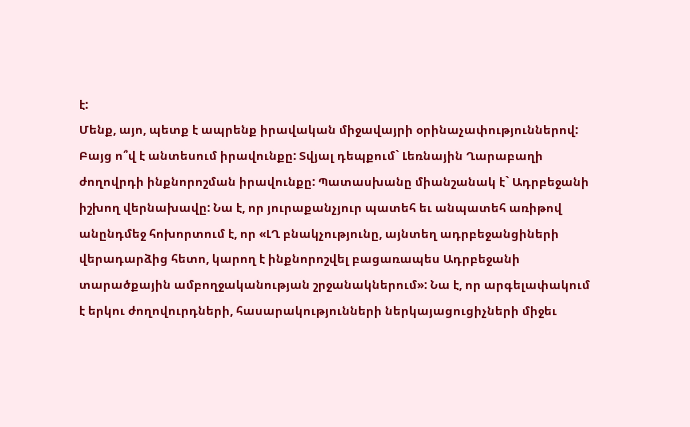է:
Մենք, այո, պետք է ապրենք իրավական միջավայրի օրինաչափություններով: Բայց ո՞վ է անտեսում իրավունքը: Տվյալ դեպքում` Լեռնային Ղարաբաղի ժողովրդի ինքնորոշման իրավունքը: Պատասխանը միանշանակ է` Ադրբեջանի իշխող վերնախավը: Նա է, որ յուրաքանչյուր պատեհ եւ անպատեհ առիթով անընդմեջ հոխորտում է, որ «ԼՂ բնակչությունը, այնտեղ ադրբեջանցիների վերադարձից հետո, կարող է ինքնորոշվել բացառապես Ադրբեջանի տարածքային ամբողջականության շրջանակներում»: Նա է, որ արգելափակում է երկու ժողովուրդների, հասարակությունների ներկայացուցիչների միջեւ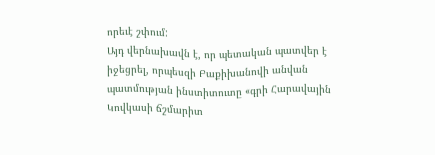որեւէ շփում:
Այդ վերնախավն է, որ պետական պատվեր է իջեցրել, որպեսզի Բաքիխանովի անվան պատմության ինստիտուտը «գրի Հարավային Կովկասի ճշմարիտ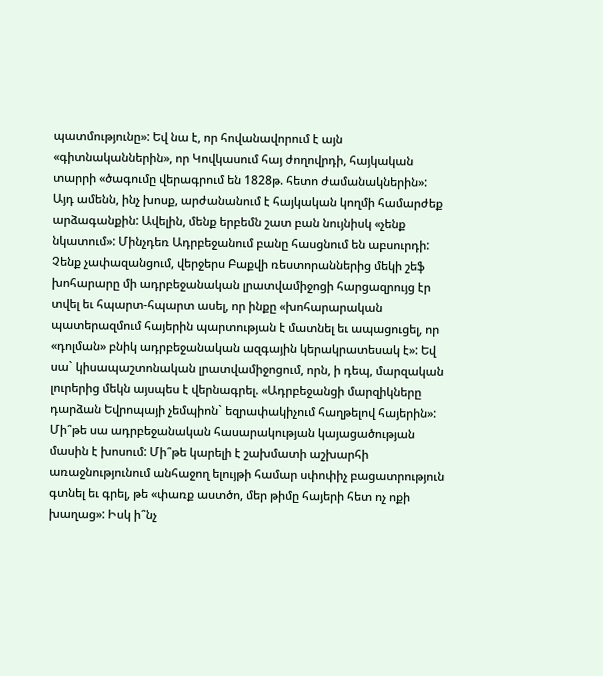պատմությունը»: Եվ նա է, որ հովանավորում է այն «գիտնականներին», որ Կովկասում հայ ժողովրդի, հայկական տարրի «ծագումը վերագրում են 1828թ. հետո ժամանակներին»:
Այդ ամենն, ինչ խոսք, արժանանում է հայկական կողմի համարժեք արձագանքին: Ավելին, մենք երբեմն շատ բան նույնիսկ «չենք նկատում»: Մինչդեռ Ադրբեջանում բանը հասցնում են աբսուրդի: Չենք չափազանցում, վերջերս Բաքվի ռեստորաններից մեկի շեֆ խոհարարը մի ադրբեջանական լրատվամիջոցի հարցազրույց էր տվել եւ հպարտ-հպարտ ասել, որ ինքը «խոհարարական պատերազմում հայերին պարտության է մատնել եւ ապացուցել, որ «դոլման» բնիկ ադրբեջանական ազգային կերակրատեսակ է»: Եվ սա` կիսապաշտոնական լրատվամիջոցում, որն, ի դեպ, մարզական լուրերից մեկն այսպես է վերնագրել. «Ադրբեջանցի մարզիկները դարձան Եվրոպայի չեմպիոն` եզրափակիչում հաղթելով հայերին»:
Մի՞թե սա ադրբեջանական հասարակության կայացածության մասին է խոսում: Մի՞թե կարելի է շախմատի աշխարհի առաջնությունում անհաջող ելույթի համար սփոփիչ բացատրություն գտնել եւ գրել, թե «փառք աստծո, մեր թիմը հայերի հետ ոչ ոքի խաղաց»: Իսկ ի՞նչ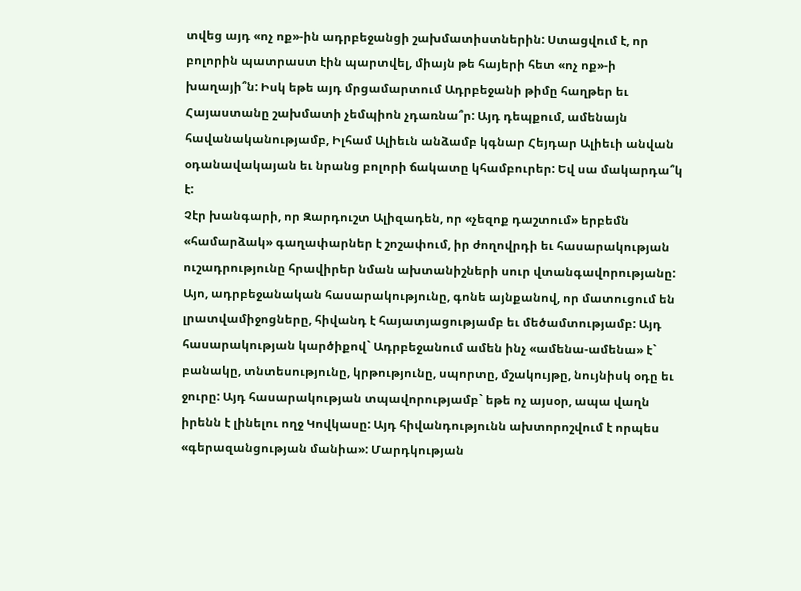տվեց այդ «ոչ ոք»-ին ադրբեջանցի շախմատիստներին: Ստացվում է, որ բոլորին պատրաստ էին պարտվել, միայն թե հայերի հետ «ոչ ոք»-ի խաղայի՞ն: Իսկ եթե այդ մրցամարտում Ադրբեջանի թիմը հաղթեր եւ Հայաստանը շախմատի չեմպիոն չդառնա՞ր: Այդ դեպքում, ամենայն հավանականությամբ, Իլհամ Ալիեւն անձամբ կգնար Հեյդար Ալիեւի անվան օդանավակայան եւ նրանց բոլորի ճակատը կհամբուրեր: Եվ սա մակարդա՞կ է:
Չէր խանգարի, որ Զարդուշտ Ալիզադեն, որ «չեզոք դաշտում» երբեմն «համարձակ» գաղափարներ է շոշափում, իր ժողովրդի եւ հասարակության ուշադրությունը հրավիրեր նման ախտանիշների սուր վտանգավորությանը: Այո, ադրբեջանական հասարակությունը, գոնե այնքանով, որ մատուցում են լրատվամիջոցները, հիվանդ է հայատյացությամբ եւ մեծամտությամբ: Այդ հասարակության կարծիքով` Ադրբեջանում ամեն ինչ «ամենա-ամենա» է` բանակը, տնտեսությունը, կրթությունը, սպորտը, մշակույթը, նույնիսկ օդը եւ ջուրը: Այդ հասարակության տպավորությամբ` եթե ոչ այսօր, ապա վաղն իրենն է լինելու ողջ Կովկասը: Այդ հիվանդությունն ախտորոշվում է որպես «գերազանցության մանիա»: Մարդկության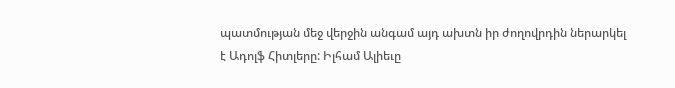պատմության մեջ վերջին անգամ այդ ախտն իր ժողովրդին ներարկել է Ադոլֆ Հիտլերը: Իլհամ Ալիեւը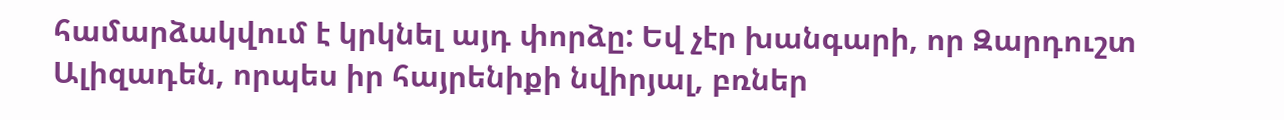համարձակվում է կրկնել այդ փորձը: Եվ չէր խանգարի, որ Զարդուշտ Ալիզադեն, որպես իր հայրենիքի նվիրյալ, բռներ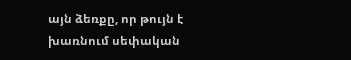այն ձեռքը, որ թույն է խառնում սեփական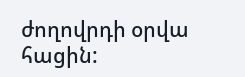ժողովրդի օրվա հացին: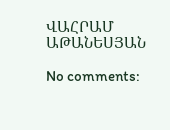ՎԱՀՐԱՄ ԱԹԱՆԵՍՅԱՆ

No comments: